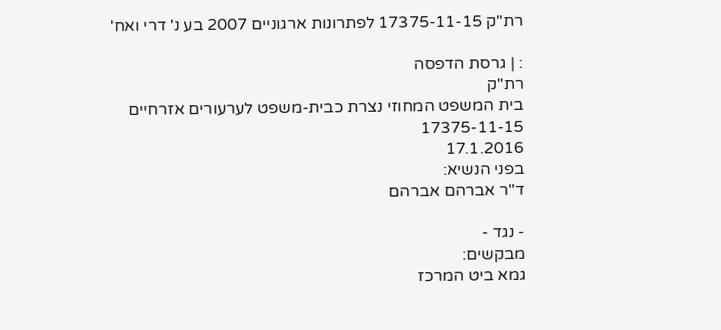רת"ק 17375-11-15 לפתרונות ארגוניים 2007 בע נ' דרי ואח'

: | גרסת הדפסה
רת"ק
בית המשפט המחוזי נצרת כבית-משפט לערעורים אזרחיים
17375-11-15
17.1.2016
בפני הנשיא:
ד"ר אברהם אברהם

- נגד -
מבקשים:
גמא ביט המרכז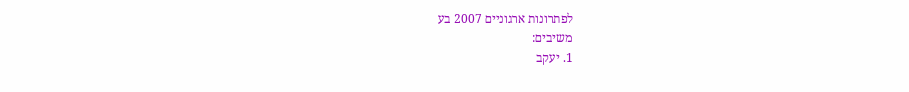לפתרונות ארגוניים 2007 בע
משיבים:
1. יעקב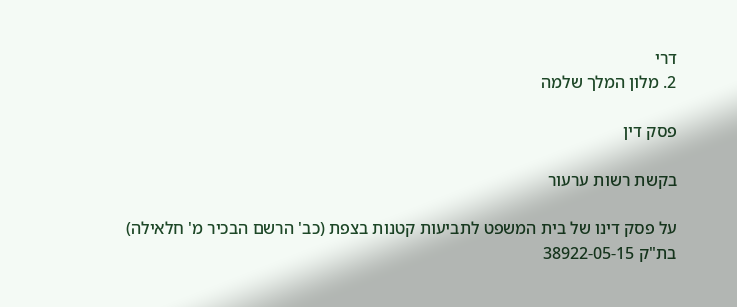דרי
2. מלון המלך שלמה

פסק דין

בקשת רשות ערעור

על פסק דינו של בית המשפט לתביעות קטנות בצפת (כב' הרשם הבכיר מ' חלאילה) בת"ק 38922-05-15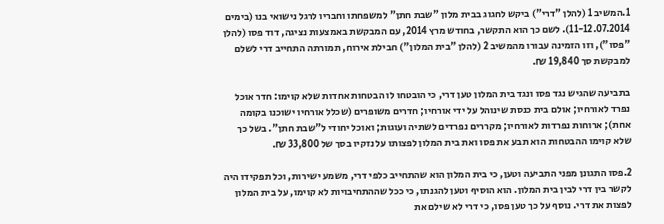1.המשיב 1 (להלן "דרי") ביקש לחגוג בבית מלון "שבת חתן" למשפחתו וחבריו לרגל נישואי בנו (בימים 11-12.07.2014). לשם כך הוא התקשר, בחודש מרץ 2014, עם המבקשת באמצעות נציגה, דוד פסו (להלן "פסו"), וזו הזמינה עבורו מהמשיב 2 (להלן "בית המלון") חבילת אירוח, תמורתה התחייב דרי לשלם למבקשת סך 19,840 ₪.

בתביעה שהגיש נגד פסו ונגד בית המלון טען דרי, כי הובטחו לו הבטחות אחדות שלא קוימו: חדר אוכל נפרד לאורחיו; אולם בית כנסת שינוהל על ידי אורחיו; חדרים משופרים (שכלל אורחיו ישוכנו בקומה אחת); ארוחות נפרדות לאורחיו; מקררים נפרדים לשתיה ועוגות; ואוכל יחודי ל"שבת חתן". בשל כך שלא קוימו ההבטחות הוא תבע את פסו ואת בית המלון לפצותו על נזקיו בסך של 33,800 ₪.

2.פסו התגונן מפני התביעה וטען, כי בית המלון הוא שהתחייב כלפי דרי, משמע ישירות, וכל תפקידו היה לקשר בין דרי לבין בית המלון. הוא הוסיף וטען להגנתו, כי ככל שההתחיבויות לא קוימו, על בית המלון לפצות את דרי. נוסף על כך טען פסו, כי דרי לא שילם את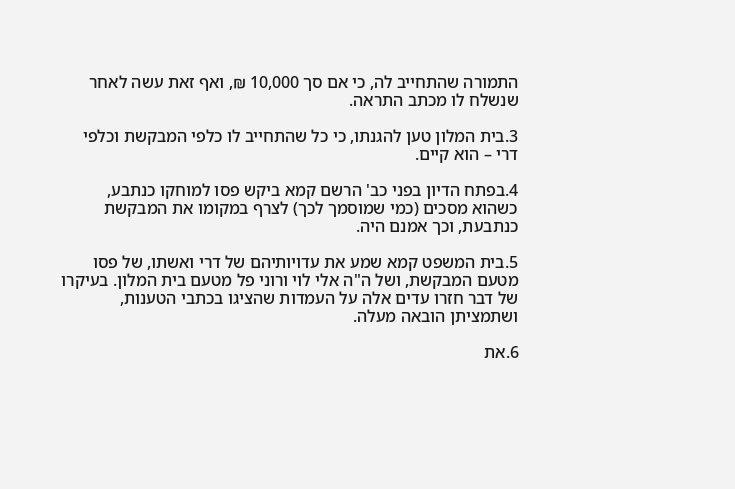התמורה שהתחייב לה, כי אם סך 10,000 ₪, ואף זאת עשה לאחר שנשלח לו מכתב התראה.

3.בית המלון טען להגנתו, כי כל שהתחייב לו כלפי המבקשת וכלפי דרי – הוא קיים.

4.בפתח הדיון בפני כב' הרשם קמא ביקש פסו למוחקו כנתבע, כשהוא מסכים (כמי שמוסמך לכך) לצרף במקומו את המבקשת כנתבעת, וכך אמנם היה.

5.בית המשפט קמא שמע את עדויותיהם של דרי ואשתו, של פסו מטעם המבקשת, ושל ה"ה אלי לוי ורוני פל מטעם בית המלון. בעיקרו של דבר חזרו עדים אלה על העמדות שהציגו בכתבי הטענות, ושתמציתן הובאה מעלה.

6.את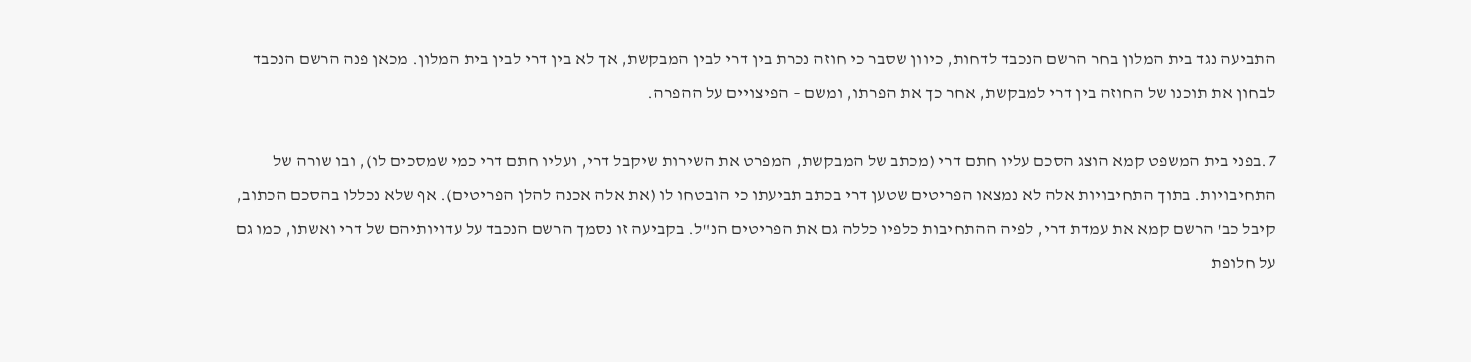התביעה נגד בית המלון בחר הרשם הנכבד לדחות, כיוון שסבר כי חוזה נכרת בין דרי לבין המבקשת, אך לא בין דרי לבין בית המלון. מכאן פנה הרשם הנכבד לבחון את תוכנו של החוזה בין דרי למבקשת, אחר כך את הפרתו, ומשם – הפיצויים על ההפרה.

7.בפני בית המשפט קמא הוצג הסכם עליו חתם דרי (מכתב של המבקשת, המפרט את השירות שיקבל דרי, ועליו חתם דרי כמי שמסכים לו), ובו שורה של התחיבויות. בתוך התחיבויות אלה לא נמצאו הפריטים שטען דרי בכתב תביעתו כי הובטחו לו (את אלה אכנה להלן הפריטים). אף שלא נכללו בהסכם הכתוב, קיבל כב' הרשם קמא את עמדת דרי, לפיה ההתחיבות כלפיו כללה גם את הפריטים הנ"ל. בקביעה זו נסמך הרשם הנכבד על עדויותיהם של דרי ואשתו, כמו גם על חלופת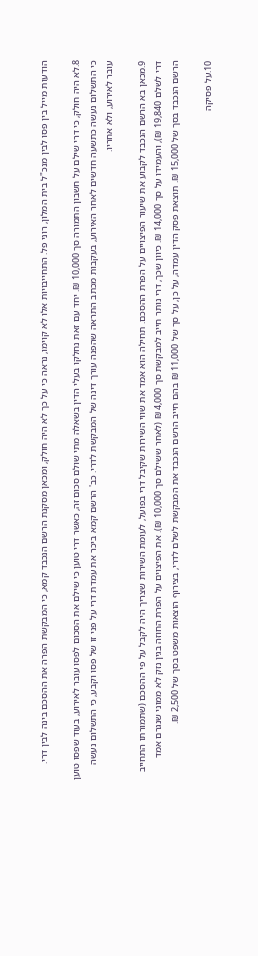הודעות מייל בין פסו לבין מנכ"ל בית המלון, רוני פל. התחייבויות אלו לא קוימו, נראה כי על כך לא היה חולק, ומכאן מסקנת הרשם הנכבד קמא, כי המבקשת הפרה את ההסכם בינה לבין דרי.

8.לא היה חולק, כי דרי שילם על חשבון התמורה סך 10,000 ₪. יחד עם זאת נחלקו בעלי הדין בשאלה מתי שולם סכום זה, כאשר דרי טוען כי שילם את הסכום לפסו עובר לאירוע, בעוד שפסו טוען כי התשלום נעשה כתשעה חדשים לאחר האירוע, בעקבות מכתב התראה שהפנה עורך דינה של המבקשת לדרי. כב' הרשם קמא ביכר את עמדת דרי על פני זו של פסו וקבע, כי התשלום נעשה עובר לאירוע, ולא אחריו.

9.מכאן בא הרשם הנכבד לקבוע את שיעור הפיצויים על הפרת ההסכם. תחילה הוא אמד את שווי השירות שקיבל דרי בפועל, לעומת השירות שצריך היה לקבל על פי ההסכם (שתמורתו התחייב דרי לשלם 19,840 ₪), והעמידו על סך 14,000 ₪. כיוון שכך, דרי נותר חייב למבקשת סך 4,000 ₪ (לאחר ששילם סך 10,000 ₪). את הפיצוים על הפרת החוזה בגין נזק לא ממוני שנגרם אמד הרשם הנכבד בסך של 15,000 ₪. תוצאת פסק הדין עמדה, על כן, על סך של 11,000 ₪ בהם חייב הרשם הנכבד את המבקשת לשלם לדרי, בצירוף הוצאות משפט בסך של 2,500 ₪.

10.על פסיקה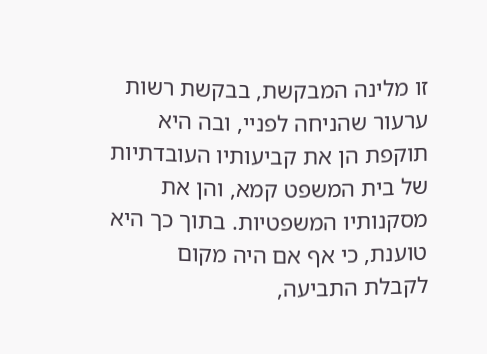זו מלינה המבקשת, בבקשת רשות ערעור שהניחה לפניי, ובה היא תוקפת הן את קביעותיו העובדתיות של בית המשפט קמא, והן את מסקנותיו המשפטיות. בתוך כך היא טוענת, כי אף אם היה מקום לקבלת התביעה,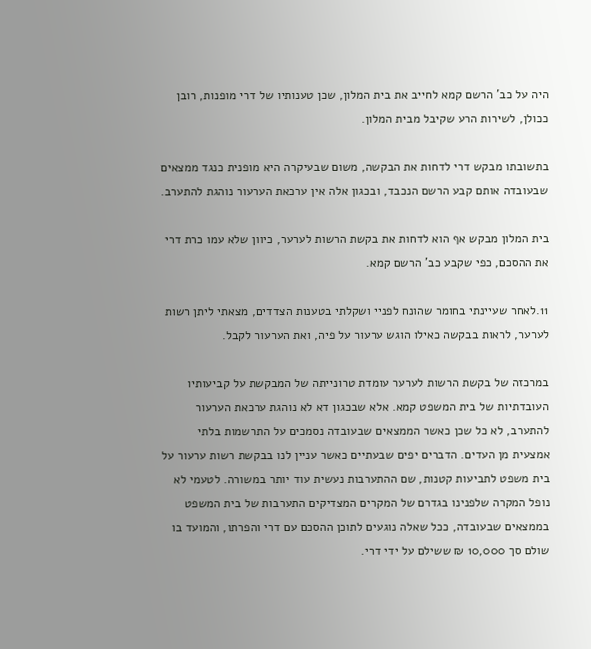היה על כב' הרשם קמא לחייב את בית המלון, שכן טענותיו של דרי מופנות, רובן ככולן, לשירות הרע שקיבל מבית המלון.

בתשובתו מבקש דרי לדחות את הבקשה, משום שבעיקרה היא מופנית כנגד ממצאים שבעובדה אותם קבע הרשם הנכבד, ובכגון אלה אין ערכאת הערעור נוהגת להתערב.

בית המלון מבקש אף הוא לדחות את בקשת הרשות לערער, כיוון שלא עמו כרת דרי את ההסכם, כפי שקבע כב' הרשם קמא.

11.לאחר שעיינתי בחומר שהונח לפניי ושקלתי בטענות הצדדים, מצאתי ליתן רשות לערער, לראות בבקשה כאילו הוגש ערעור על פיה, ואת הערעור לקבל.

במרכזה של בקשת הרשות לערער עומדת טרונייתה של המבקשת על קביעותיו העובדתיות של בית המשפט קמא. אלא שבכגון דא לא נוהגת ערכאת הערעור להתערב, לא כל שכן כאשר הממצאים שבעובדה נסמכים על התרשמות בלתי אמצעית מן העדים. הדברים יפים שבעתיים כאשר עניין לנו בבקשת רשות ערעור על בית משפט לתביעות קטנות, שם ההתערבות נעשית עוד יותר במשורה. לטעמי לא נופל המקרה שלפנינו בגדרם של המקרים המצדיקים התערבות של בית המשפט בממצאים שבעובדה, ככל שאלה נוגעים לתוכן ההסכם עם דרי והפרתו, והמועד בו שולם סך 10,000 ₪ ששילם על ידי דרי.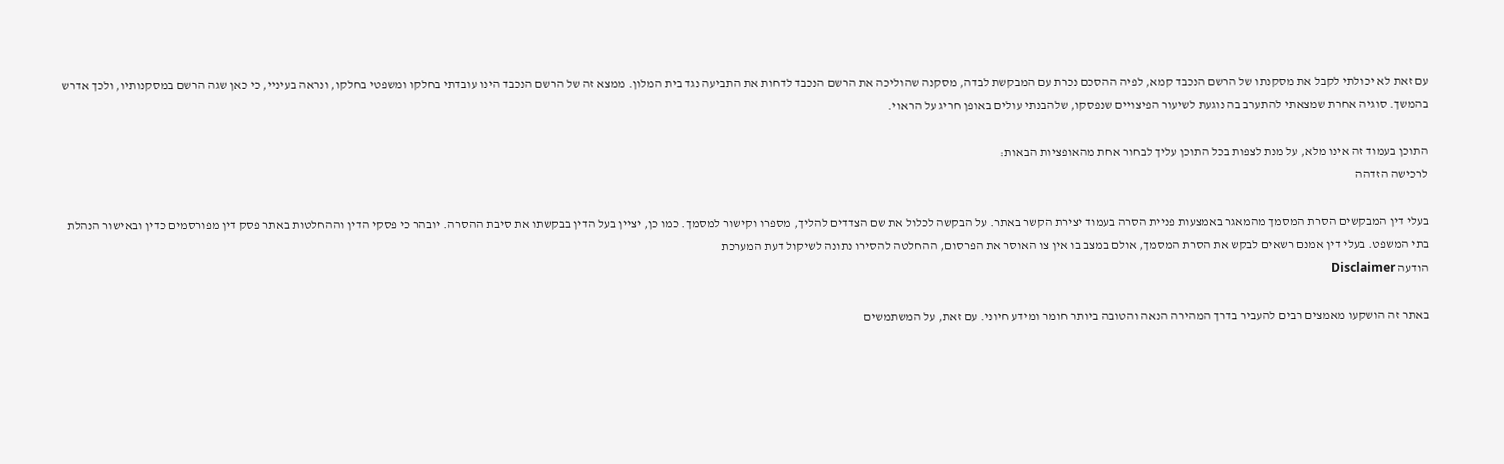עם זאת לא יכולתי לקבל את מסקנתו של הרשם הנכבד קמא, לפיה ההסכם נכרת עם המבקשת לבדה, מסקנה שהוליכה את הרשם הנכבד לדחות את התביעה נגד בית המלון. ממצא זה של הרשם הנכבד הינו עובדתי בחלקו ומשפטי בחלקו, ונראה בעיניי, כי כאן שגה הרשם במסקנותיו, ולכך אדרש בהמשך. סוגיה אחרת שמצאתי להתערב בה נוגעת לשיעור הפיצויים שנפסקו, שלהבנתי עולים באופן חריג על הראוי.

התוכן בעמוד זה אינו מלא, על מנת לצפות בכל התוכן עליך לבחור אחת מהאופציות הבאות:
לרכישה הזדהה

בעלי דין המבקשים הסרת המסמך מהמאגר באמצעות פניית הסרה בעמוד יצירת הקשר באתר. על הבקשה לכלול את שם הצדדים להליך, מספרו וקישור למסמך. כמו כן, יציין בעל הדין בבקשתו את סיבת ההסרה. יובהר כי פסקי הדין וההחלטות באתר פסק דין מפורסמים כדין ובאישור הנהלת בתי המשפט. בעלי דין אמנם רשאים לבקש את הסרת המסמך, אולם במצב בו אין צו האוסר את הפרסום, ההחלטה להסירו נתונה לשיקול דעת המערכת
הודעה Disclaimer

באתר זה הושקעו מאמצים רבים להעביר בדרך המהירה הנאה והטובה ביותר חומר ומידע חיוני. עם זאת, על המשתמשים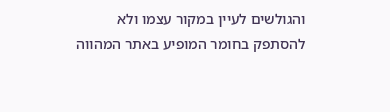והגולשים לעיין במקור עצמו ולא להסתפק בחומר המופיע באתר המהווה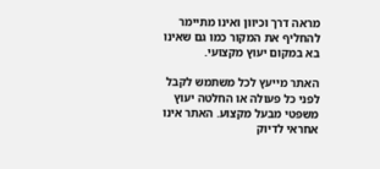מראה דרך וכיוון ואינו מתיימר להחליף את המקור כמו גם שאינו בא במקום יעוץ מקצועי.

האתר מייעץ לכל משתמש לקבל לפני כל פעולה או החלטה יעוץ משפטי מבעל מקצוע. האתר אינו אחראי לדיוק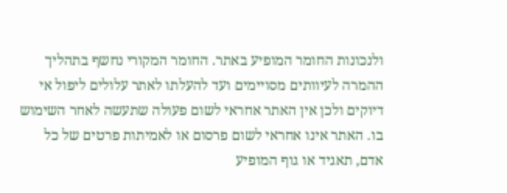ולנכונות החומר המופיע באתר. החומר המקורי נחשף בתהליך ההמרה לעיוותים מסויימים ועד להעלתו לאתר עלולים ליפול אי דיוקים ולכן אין האתר אחראי לשום פעולה שתעשה לאחר השימוש בו. האתר אינו אחראי לשום פרסום או לאמיתות פרטים של כל אדם, תאגיד או גוף המופיע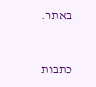באתר.


כתבות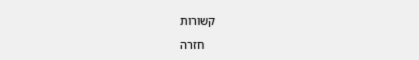קשורות

    חזרה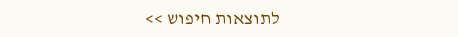לתוצאות חיפוש >>